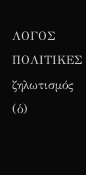ΛΟΓΟΣ
ΠΟΛΙΤΙΚΕΣ
ζηλωτισμός (ὁ)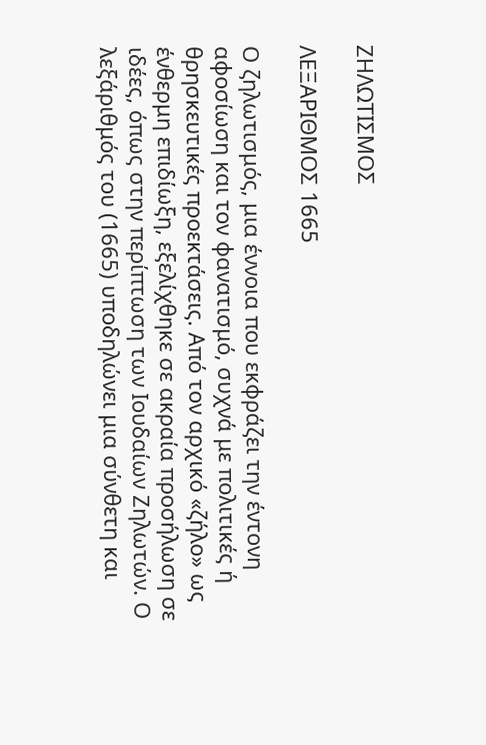ΖΗΛΩΤΙΣΜΟΣ

ΛΕΞΑΡΙΘΜΟΣ 1665

Ο ζηλωτισμός, μια έννοια που εκφράζει την έντονη αφοσίωση και τον φανατισμό, συχνά με πολιτικές ή θρησκευτικές προεκτάσεις. Από τον αρχικό «ζήλο» ως ένθερμη επιδίωξη, εξελίχθηκε σε ακραία προσήλωση σε ιδέες, όπως στην περίπτωση των Ιουδαίων Ζηλωτών. Ο λεξάριθμός του (1665) υποδηλώνει μια σύνθετη και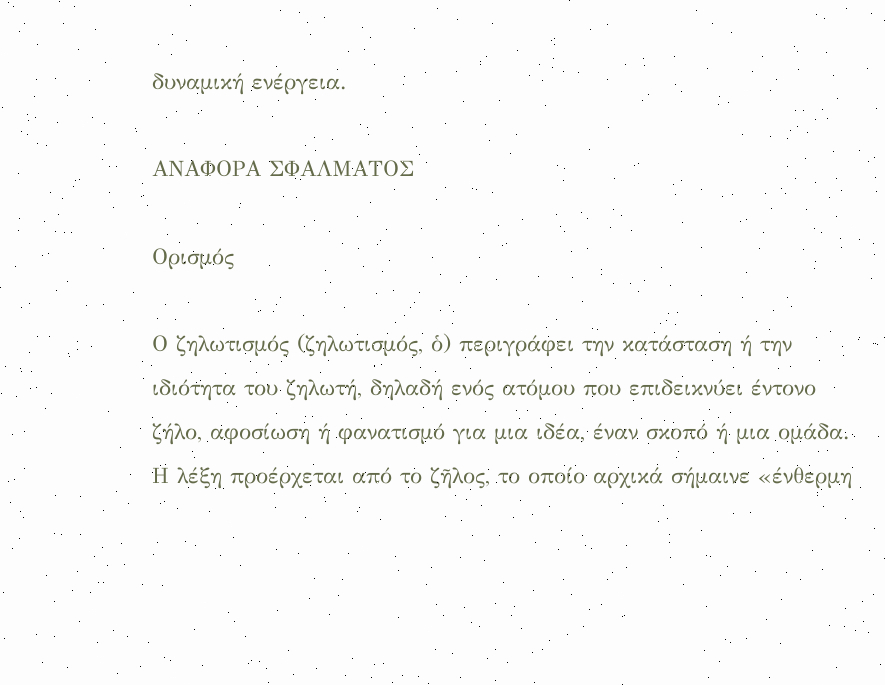δυναμική ενέργεια.

ΑΝΑΦΟΡΑ ΣΦΑΛΜΑΤΟΣ

Ορισμός

Ο ζηλωτισμός (ζηλωτισμός, ὁ) περιγράφει την κατάσταση ή την ιδιότητα του ζηλωτή, δηλαδή ενός ατόμου που επιδεικνύει έντονο ζήλο, αφοσίωση ή φανατισμό για μια ιδέα, έναν σκοπό ή μια ομάδα. Η λέξη προέρχεται από το ζῆλος, το οποίο αρχικά σήμαινε «ένθερμη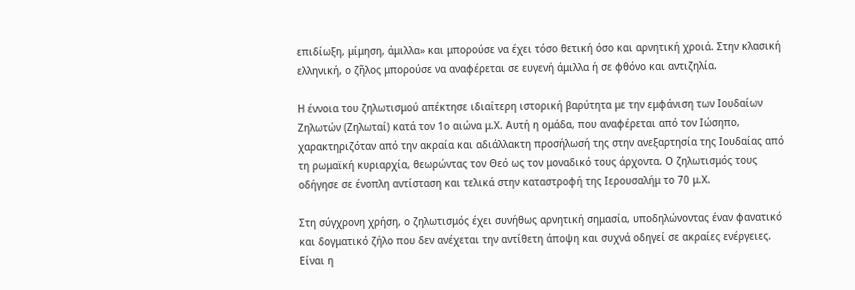επιδίωξη, μίμηση, άμιλλα» και μπορούσε να έχει τόσο θετική όσο και αρνητική χροιά. Στην κλασική ελληνική, ο ζῆλος μπορούσε να αναφέρεται σε ευγενή άμιλλα ή σε φθόνο και αντιζηλία.

Η έννοια του ζηλωτισμού απέκτησε ιδιαίτερη ιστορική βαρύτητα με την εμφάνιση των Ιουδαίων Ζηλωτών (Ζηλωταί) κατά τον 1ο αιώνα μ.Χ. Αυτή η ομάδα, που αναφέρεται από τον Ιώσηπο, χαρακτηριζόταν από την ακραία και αδιάλλακτη προσήλωσή της στην ανεξαρτησία της Ιουδαίας από τη ρωμαϊκή κυριαρχία, θεωρώντας τον Θεό ως τον μοναδικό τους άρχοντα. Ο ζηλωτισμός τους οδήγησε σε ένοπλη αντίσταση και τελικά στην καταστροφή της Ιερουσαλήμ το 70 μ.Χ.

Στη σύγχρονη χρήση, ο ζηλωτισμός έχει συνήθως αρνητική σημασία, υποδηλώνοντας έναν φανατικό και δογματικό ζήλο που δεν ανέχεται την αντίθετη άποψη και συχνά οδηγεί σε ακραίες ενέργειες. Είναι η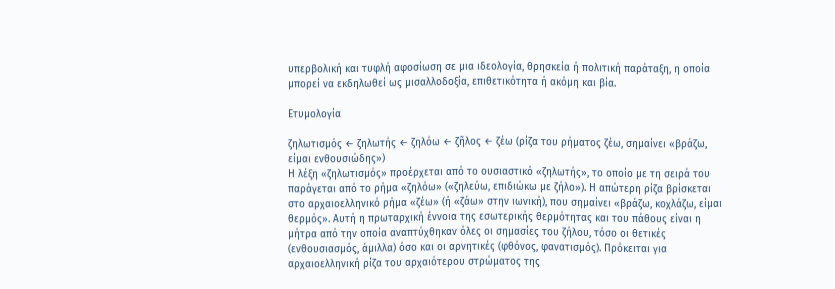υπερβολική και τυφλή αφοσίωση σε μια ιδεολογία, θρησκεία ή πολιτική παράταξη, η οποία μπορεί να εκδηλωθεί ως μισαλλοδοξία, επιθετικότητα ή ακόμη και βία.

Ετυμολογία

ζηλωτισμός ← ζηλωτής ← ζηλόω ← ζῆλος ← ζέω (ρίζα του ρήματος ζέω, σημαίνει «βράζω, είμαι ενθουσιώδης»)
Η λέξη «ζηλωτισμός» προέρχεται από το ουσιαστικό «ζηλωτής», το οποίο με τη σειρά του παράγεται από το ρήμα «ζηλόω» («ζηλεύω, επιδιώκω με ζήλο»). Η απώτερη ρίζα βρίσκεται στο αρχαιοελληνικό ρήμα «ζέω» (ή «ζάω» στην ιωνική), που σημαίνει «βράζω, κοχλάζω, είμαι θερμός». Αυτή η πρωταρχική έννοια της εσωτερικής θερμότητας και του πάθους είναι η μήτρα από την οποία αναπτύχθηκαν όλες οι σημασίες του ζήλου, τόσο οι θετικές (ενθουσιασμός, άμιλλα) όσο και οι αρνητικές (φθόνος, φανατισμός). Πρόκειται για αρχαιοελληνική ρίζα του αρχαιότερου στρώματος της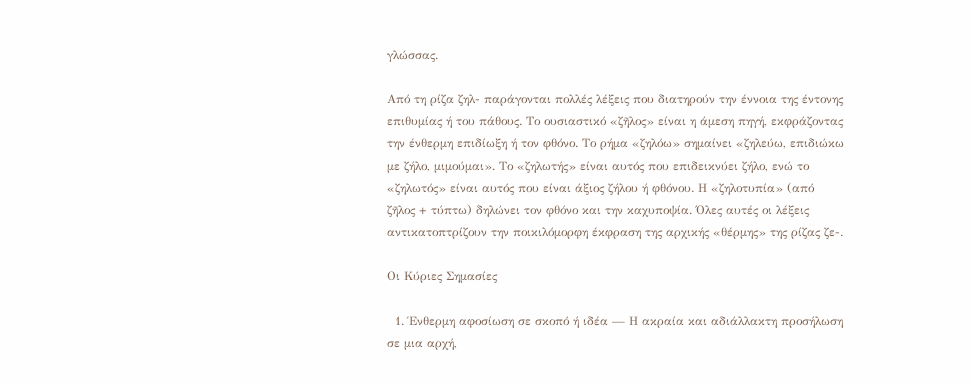γλώσσας.

Από τη ρίζα ζηλ- παράγονται πολλές λέξεις που διατηρούν την έννοια της έντονης επιθυμίας ή του πάθους. Το ουσιαστικό «ζῆλος» είναι η άμεση πηγή, εκφράζοντας την ένθερμη επιδίωξη ή τον φθόνο. Το ρήμα «ζηλόω» σημαίνει «ζηλεύω, επιδιώκω με ζήλο, μιμούμαι». Το «ζηλωτής» είναι αυτός που επιδεικνύει ζήλο, ενώ το «ζηλωτός» είναι αυτός που είναι άξιος ζήλου ή φθόνου. Η «ζηλοτυπία» (από ζῆλος + τύπτω) δηλώνει τον φθόνο και την καχυποψία. Όλες αυτές οι λέξεις αντικατοπτρίζουν την ποικιλόμορφη έκφραση της αρχικής «θέρμης» της ρίζας ζε-.

Οι Κύριες Σημασίες

  1. Ένθερμη αφοσίωση σε σκοπό ή ιδέα — Η ακραία και αδιάλλακτη προσήλωση σε μια αρχή,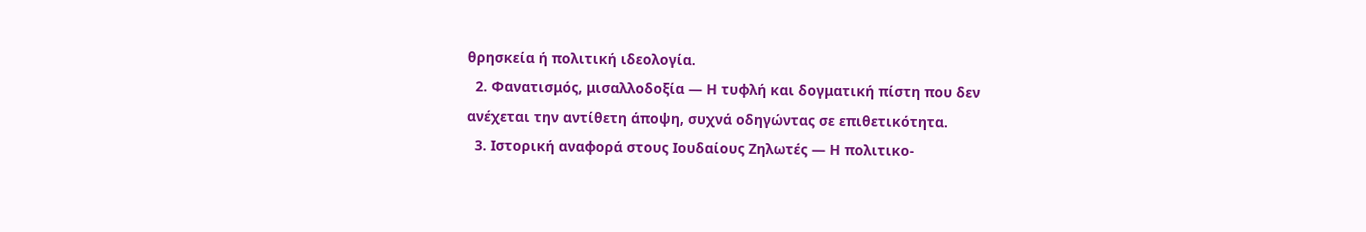θρησκεία ή πολιτική ιδεολογία.
  2. Φανατισμός, μισαλλοδοξία — Η τυφλή και δογματική πίστη που δεν ανέχεται την αντίθετη άποψη, συχνά οδηγώντας σε επιθετικότητα.
  3. Ιστορική αναφορά στους Ιουδαίους Ζηλωτές — Η πολιτικο-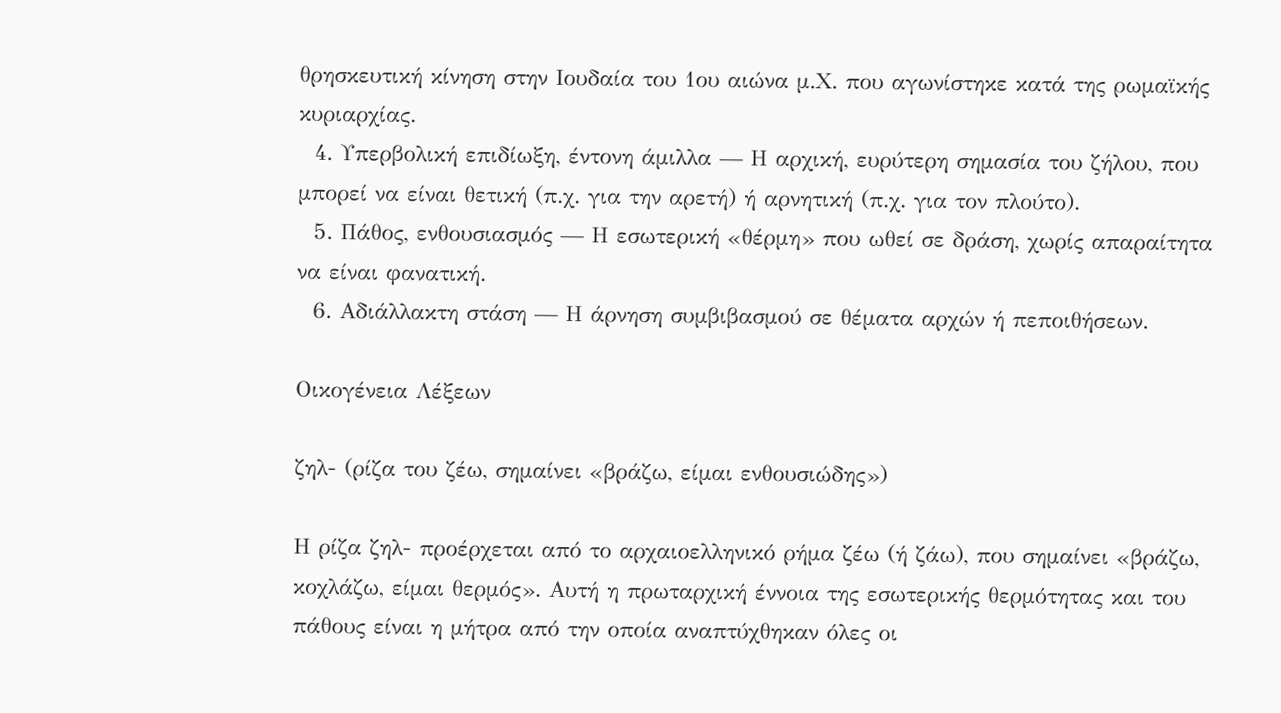θρησκευτική κίνηση στην Ιουδαία του 1ου αιώνα μ.Χ. που αγωνίστηκε κατά της ρωμαϊκής κυριαρχίας.
  4. Υπερβολική επιδίωξη, έντονη άμιλλα — Η αρχική, ευρύτερη σημασία του ζήλου, που μπορεί να είναι θετική (π.χ. για την αρετή) ή αρνητική (π.χ. για τον πλούτο).
  5. Πάθος, ενθουσιασμός — Η εσωτερική «θέρμη» που ωθεί σε δράση, χωρίς απαραίτητα να είναι φανατική.
  6. Αδιάλλακτη στάση — Η άρνηση συμβιβασμού σε θέματα αρχών ή πεποιθήσεων.

Οικογένεια Λέξεων

ζηλ- (ρίζα του ζέω, σημαίνει «βράζω, είμαι ενθουσιώδης»)

Η ρίζα ζηλ- προέρχεται από το αρχαιοελληνικό ρήμα ζέω (ή ζάω), που σημαίνει «βράζω, κοχλάζω, είμαι θερμός». Αυτή η πρωταρχική έννοια της εσωτερικής θερμότητας και του πάθους είναι η μήτρα από την οποία αναπτύχθηκαν όλες οι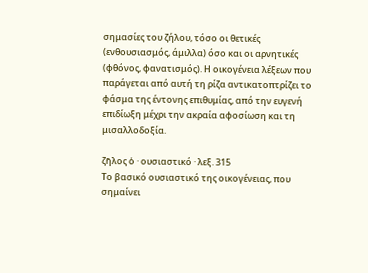σημασίες του ζήλου, τόσο οι θετικές (ενθουσιασμός, άμιλλα) όσο και οι αρνητικές (φθόνος, φανατισμός). Η οικογένεια λέξεων που παράγεται από αυτή τη ρίζα αντικατοπτρίζει το φάσμα της έντονης επιθυμίας, από την ευγενή επιδίωξη μέχρι την ακραία αφοσίωση και τη μισαλλοδοξία.

ζῆλος ὁ · ουσιαστικό · λεξ. 315
Το βασικό ουσιαστικό της οικογένειας, που σημαίνει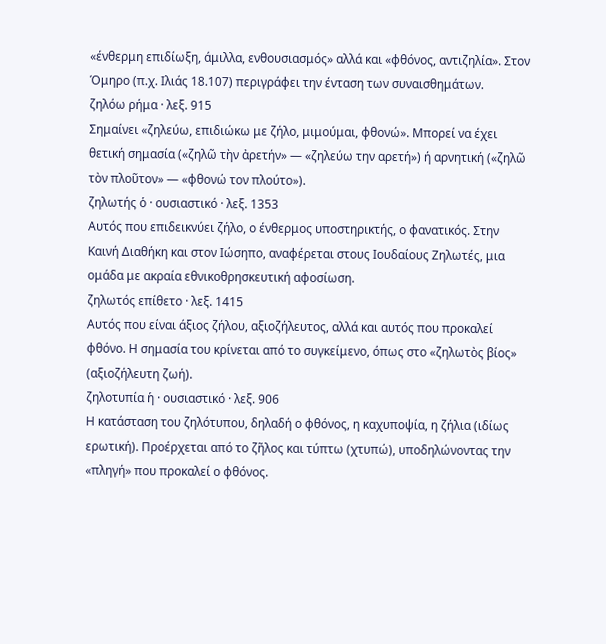«ένθερμη επιδίωξη, άμιλλα, ενθουσιασμός» αλλά και «φθόνος, αντιζηλία». Στον Όμηρο (π.χ. Ιλιάς 18.107) περιγράφει την ένταση των συναισθημάτων.
ζηλόω ρήμα · λεξ. 915
Σημαίνει «ζηλεύω, επιδιώκω με ζήλο, μιμούμαι, φθονώ». Μπορεί να έχει θετική σημασία («ζηλῶ τὴν ἀρετήν» — «ζηλεύω την αρετή») ή αρνητική («ζηλῶ τὸν πλοῦτον» — «φθονώ τον πλούτο»).
ζηλωτής ὁ · ουσιαστικό · λεξ. 1353
Αυτός που επιδεικνύει ζήλο, ο ένθερμος υποστηρικτής, ο φανατικός. Στην Καινή Διαθήκη και στον Ιώσηπο, αναφέρεται στους Ιουδαίους Ζηλωτές, μια ομάδα με ακραία εθνικοθρησκευτική αφοσίωση.
ζηλωτός επίθετο · λεξ. 1415
Αυτός που είναι άξιος ζήλου, αξιοζήλευτος, αλλά και αυτός που προκαλεί φθόνο. Η σημασία του κρίνεται από το συγκείμενο, όπως στο «ζηλωτὸς βίος» (αξιοζήλευτη ζωή).
ζηλοτυπία ἡ · ουσιαστικό · λεξ. 906
Η κατάσταση του ζηλότυπου, δηλαδή ο φθόνος, η καχυποψία, η ζήλια (ιδίως ερωτική). Προέρχεται από το ζῆλος και τύπτω (χτυπώ), υποδηλώνοντας την «πληγή» που προκαλεί ο φθόνος.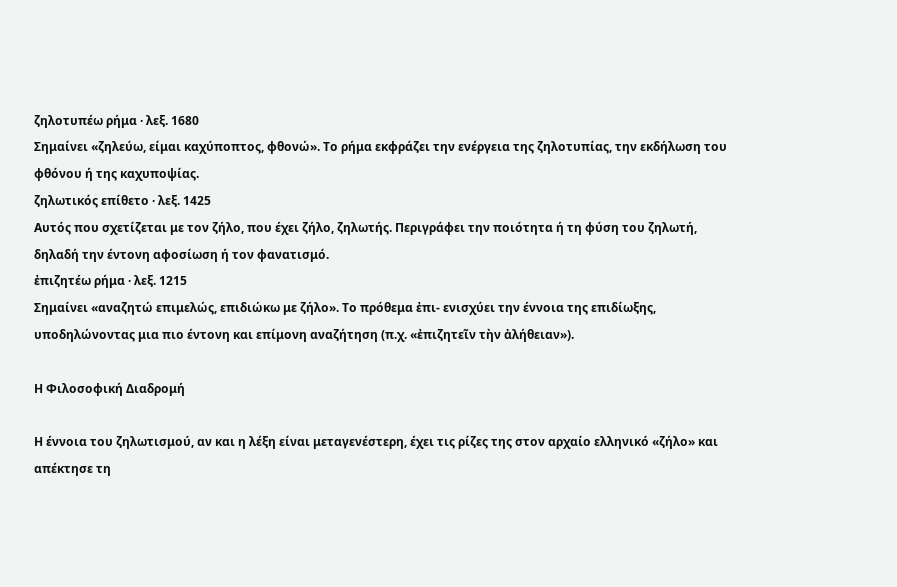ζηλοτυπέω ρήμα · λεξ. 1680
Σημαίνει «ζηλεύω, είμαι καχύποπτος, φθονώ». Το ρήμα εκφράζει την ενέργεια της ζηλοτυπίας, την εκδήλωση του φθόνου ή της καχυποψίας.
ζηλωτικός επίθετο · λεξ. 1425
Αυτός που σχετίζεται με τον ζήλο, που έχει ζήλο, ζηλωτής. Περιγράφει την ποιότητα ή τη φύση του ζηλωτή, δηλαδή την έντονη αφοσίωση ή τον φανατισμό.
ἐπιζητέω ρήμα · λεξ. 1215
Σημαίνει «αναζητώ επιμελώς, επιδιώκω με ζήλο». Το πρόθεμα ἐπι- ενισχύει την έννοια της επιδίωξης, υποδηλώνοντας μια πιο έντονη και επίμονη αναζήτηση (π.χ. «ἐπιζητεῖν τὴν ἀλήθειαν»).

Η Φιλοσοφική Διαδρομή

Η έννοια του ζηλωτισμού, αν και η λέξη είναι μεταγενέστερη, έχει τις ρίζες της στον αρχαίο ελληνικό «ζήλο» και απέκτησε τη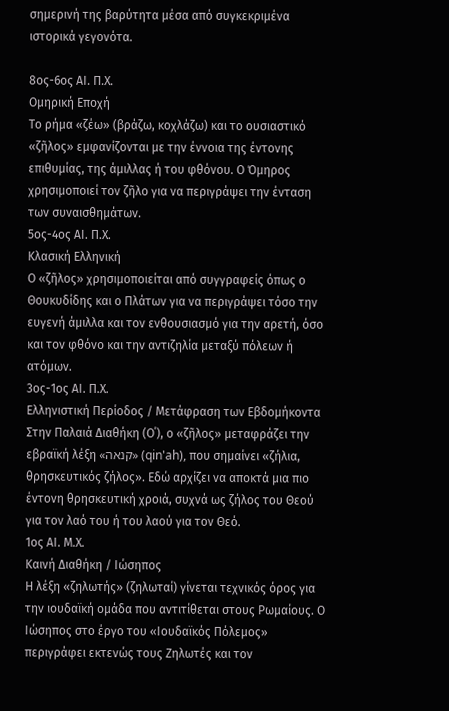σημερινή της βαρύτητα μέσα από συγκεκριμένα ιστορικά γεγονότα.

8ος-6ος ΑΙ. Π.Χ.
Ομηρική Εποχή
Το ρήμα «ζέω» (βράζω, κοχλάζω) και το ουσιαστικό «ζῆλος» εμφανίζονται με την έννοια της έντονης επιθυμίας, της άμιλλας ή του φθόνου. Ο Όμηρος χρησιμοποιεί τον ζῆλο για να περιγράψει την ένταση των συναισθημάτων.
5ος-4ος ΑΙ. Π.Χ.
Κλασική Ελληνική
Ο «ζῆλος» χρησιμοποιείται από συγγραφείς όπως ο Θουκυδίδης και ο Πλάτων για να περιγράψει τόσο την ευγενή άμιλλα και τον ενθουσιασμό για την αρετή, όσο και τον φθόνο και την αντιζηλία μεταξύ πόλεων ή ατόμων.
3ος-1ος ΑΙ. Π.Χ.
Ελληνιστική Περίοδος / Μετάφραση των Εβδομήκοντα
Στην Παλαιά Διαθήκη (Ο΄), ο «ζῆλος» μεταφράζει την εβραϊκή λέξη «קנאה» (qin'ah), που σημαίνει «ζήλια, θρησκευτικός ζήλος». Εδώ αρχίζει να αποκτά μια πιο έντονη θρησκευτική χροιά, συχνά ως ζήλος του Θεού για τον λαό του ή του λαού για τον Θεό.
1ος ΑΙ. Μ.Χ.
Καινή Διαθήκη / Ιώσηπος
Η λέξη «ζηλωτής» (ζηλωταί) γίνεται τεχνικός όρος για την ιουδαϊκή ομάδα που αντιτίθεται στους Ρωμαίους. Ο Ιώσηπος στο έργο του «Ιουδαϊκός Πόλεμος» περιγράφει εκτενώς τους Ζηλωτές και τον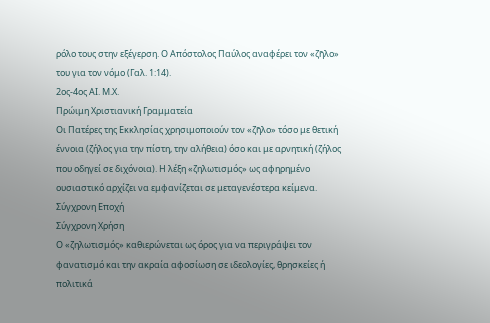ρόλο τους στην εξέγερση. Ο Απόστολος Παύλος αναφέρει τον «ζῆλο» του για τον νόμο (Γαλ. 1:14).
2ος-4ος ΑΙ. Μ.Χ.
Πρώιμη Χριστιανική Γραμματεία
Οι Πατέρες της Εκκλησίας χρησιμοποιούν τον «ζῆλο» τόσο με θετική έννοια (ζήλος για την πίστη, την αλήθεια) όσο και με αρνητική (ζήλος που οδηγεί σε διχόνοια). Η λέξη «ζηλωτισμός» ως αφηρημένο ουσιαστικό αρχίζει να εμφανίζεται σε μεταγενέστερα κείμενα.
Σύγχρονη Εποχή
Σύγχρονη Χρήση
Ο «ζηλωτισμός» καθιερώνεται ως όρος για να περιγράψει τον φανατισμό και την ακραία αφοσίωση σε ιδεολογίες, θρησκείες ή πολιτικά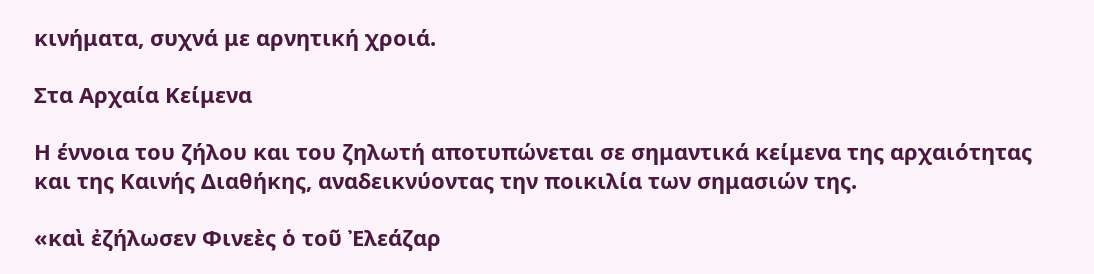κινήματα, συχνά με αρνητική χροιά.

Στα Αρχαία Κείμενα

Η έννοια του ζήλου και του ζηλωτή αποτυπώνεται σε σημαντικά κείμενα της αρχαιότητας και της Καινής Διαθήκης, αναδεικνύοντας την ποικιλία των σημασιών της.

«καὶ ἐζήλωσεν Φινεὲς ὁ τοῦ Ἐλεάζαρ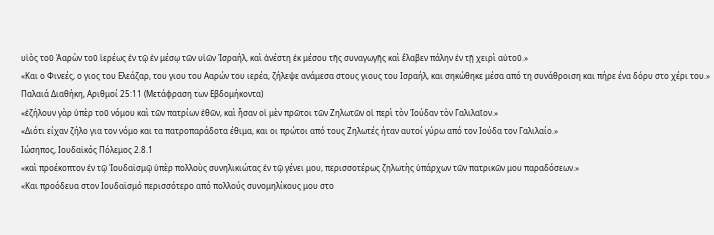υἱὸς τοῦ Ἀαρὼν τοῦ ἱερέως ἐν τῷ ἐν μέσῳ τῶν υἱῶν Ἰσραήλ, καὶ ἀνέστη ἐκ μέσου τῆς συναγωγῆς καὶ ἔλαβεν πάλην ἐν τῇ χειρὶ αὐτοῦ.»
«Και ο Φινεές, ο γιος του Ελεάζαρ, του γιου του Ααρών του ιερέα, ζήλεψε ανάμεσα στους γιους του Ισραήλ, και σηκώθηκε μέσα από τη συνάθροιση και πήρε ένα δόρυ στο χέρι του.»
Παλαιά Διαθήκη, Αριθμοί 25:11 (Μετάφραση των Εβδομήκοντα)
«ἐζήλουν γὰρ ὑπὲρ τοῦ νόμου καὶ τῶν πατρίων ἐθῶν, καὶ ἦσαν οἱ μὲν πρῶτοι τῶν Ζηλωτῶν οἱ περὶ τὸν Ἰούδαν τὸν Γαλιλαῖον.»
«Διότι είχαν ζήλο για τον νόμο και τα πατροπαράδοτα έθιμα, και οι πρώτοι από τους Ζηλωτές ήταν αυτοί γύρω από τον Ιούδα τον Γαλιλαίο.»
Ιώσηπος, Ιουδαϊκός Πόλεμος 2.8.1
«καὶ προέκοπτον ἐν τῷ Ἰουδαϊσμῷ ὑπὲρ πολλοὺς συνηλικιώτας ἐν τῷ γένει μου, περισσοτέρως ζηλωτὴς ὑπάρχων τῶν πατρικῶν μου παραδόσεων.»
«Και προόδευα στον Ιουδαϊσμό περισσότερο από πολλούς συνομηλίκους μου στο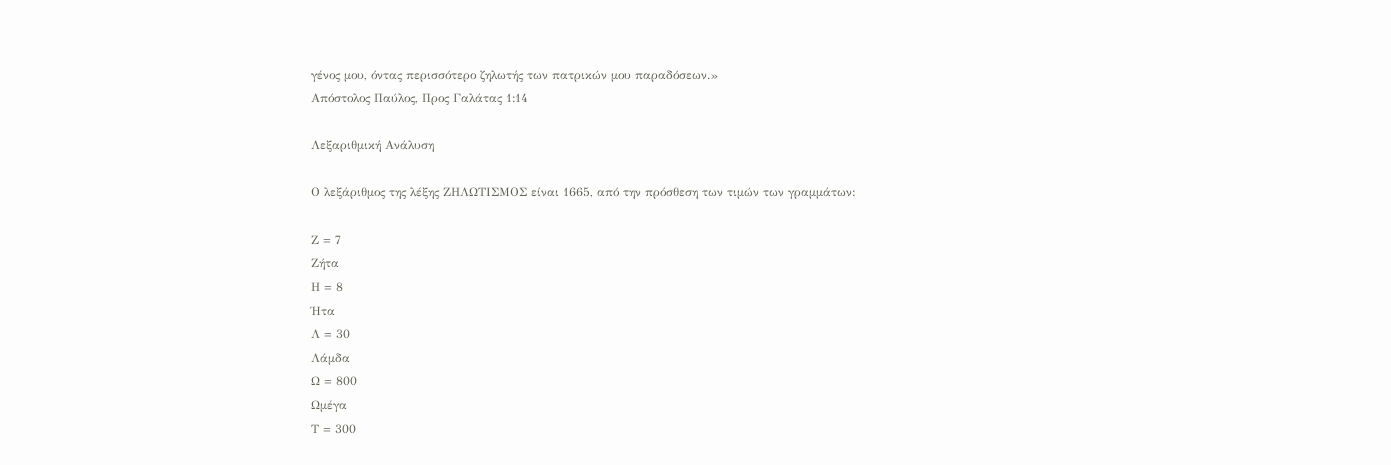γένος μου, όντας περισσότερο ζηλωτής των πατρικών μου παραδόσεων.»
Απόστολος Παύλος, Προς Γαλάτας 1:14

Λεξαριθμική Ανάλυση

Ο λεξάριθμος της λέξης ΖΗΛΩΤΙΣΜΟΣ είναι 1665, από την πρόσθεση των τιμών των γραμμάτων:

Ζ = 7
Ζήτα
Η = 8
Ήτα
Λ = 30
Λάμδα
Ω = 800
Ωμέγα
Τ = 300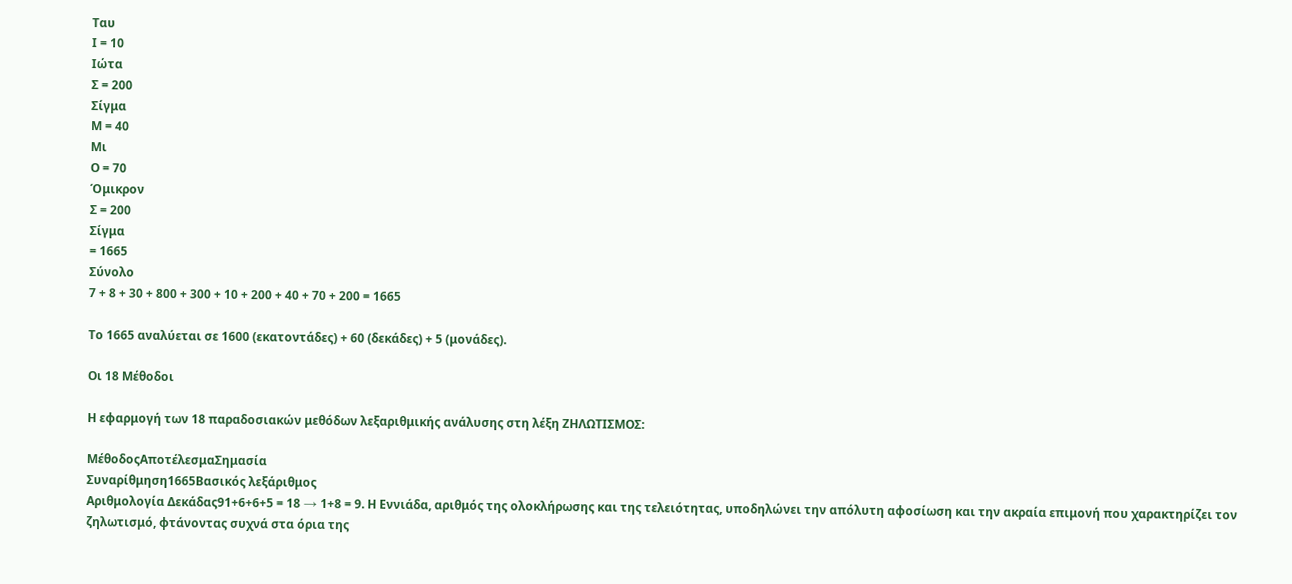Ταυ
Ι = 10
Ιώτα
Σ = 200
Σίγμα
Μ = 40
Μι
Ο = 70
Όμικρον
Σ = 200
Σίγμα
= 1665
Σύνολο
7 + 8 + 30 + 800 + 300 + 10 + 200 + 40 + 70 + 200 = 1665

Το 1665 αναλύεται σε 1600 (εκατοντάδες) + 60 (δεκάδες) + 5 (μονάδες).

Οι 18 Μέθοδοι

Η εφαρμογή των 18 παραδοσιακών μεθόδων λεξαριθμικής ανάλυσης στη λέξη ΖΗΛΩΤΙΣΜΟΣ:

ΜέθοδοςΑποτέλεσμαΣημασία
Συναρίθμηση1665Βασικός λεξάριθμος
Αριθμολογία Δεκάδας91+6+6+5 = 18 → 1+8 = 9. Η Εννιάδα, αριθμός της ολοκλήρωσης και της τελειότητας, υποδηλώνει την απόλυτη αφοσίωση και την ακραία επιμονή που χαρακτηρίζει τον ζηλωτισμό, φτάνοντας συχνά στα όρια της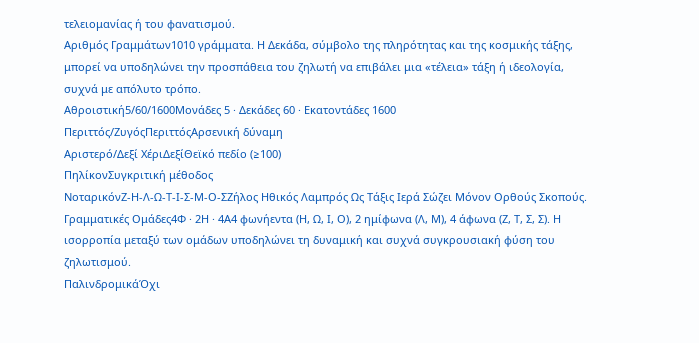τελειομανίας ή του φανατισμού.
Αριθμός Γραμμάτων1010 γράμματα. Η Δεκάδα, σύμβολο της πληρότητας και της κοσμικής τάξης, μπορεί να υποδηλώνει την προσπάθεια του ζηλωτή να επιβάλει μια «τέλεια» τάξη ή ιδεολογία, συχνά με απόλυτο τρόπο.
Αθροιστική5/60/1600Μονάδες 5 · Δεκάδες 60 · Εκατοντάδες 1600
Περιττός/ΖυγόςΠεριττόςΑρσενική δύναμη
Αριστερό/Δεξί ΧέριΔεξίΘεϊκό πεδίο (≥100)
ΠηλίκονΣυγκριτική μέθοδος
ΝοταρικόνΖ-Η-Λ-Ω-Τ-Ι-Σ-Μ-Ο-ΣΖήλος Ηθικός Λαμπρός Ως Τάξις Ιερά Σώζει Μόνον Ορθούς Σκοπούς.
Γραμματικές Ομάδες4Φ · 2Η · 4Α4 φωνήεντα (Η, Ω, Ι, Ο), 2 ημίφωνα (Λ, Μ), 4 άφωνα (Ζ, Τ, Σ, Σ). Η ισορροπία μεταξύ των ομάδων υποδηλώνει τη δυναμική και συχνά συγκρουσιακή φύση του ζηλωτισμού.
ΠαλινδρομικάΌχι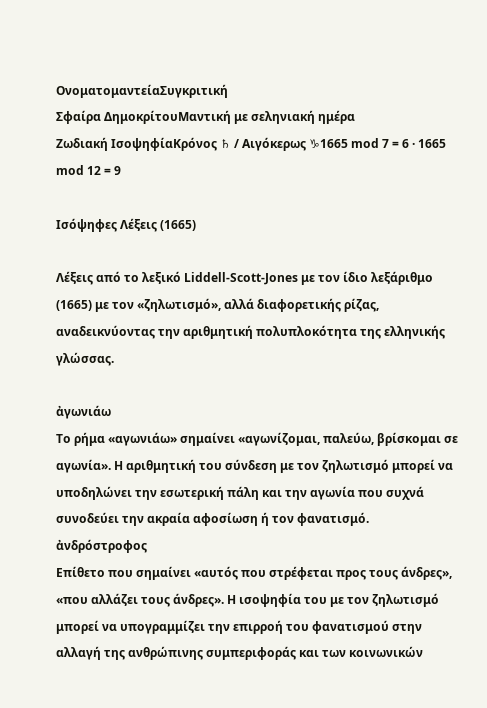ΟνοματομαντείαΣυγκριτική
Σφαίρα ΔημοκρίτουΜαντική με σεληνιακή ημέρα
Ζωδιακή ΙσοψηφίαΚρόνος ♄ / Αιγόκερως ♑1665 mod 7 = 6 · 1665 mod 12 = 9

Ισόψηφες Λέξεις (1665)

Λέξεις από το λεξικό Liddell-Scott-Jones με τον ίδιο λεξάριθμο (1665) με τον «ζηλωτισμό», αλλά διαφορετικής ρίζας, αναδεικνύοντας την αριθμητική πολυπλοκότητα της ελληνικής γλώσσας.

ἀγωνιάω
Το ρήμα «αγωνιάω» σημαίνει «αγωνίζομαι, παλεύω, βρίσκομαι σε αγωνία». Η αριθμητική του σύνδεση με τον ζηλωτισμό μπορεί να υποδηλώνει την εσωτερική πάλη και την αγωνία που συχνά συνοδεύει την ακραία αφοσίωση ή τον φανατισμό.
ἀνδρόστροφος
Επίθετο που σημαίνει «αυτός που στρέφεται προς τους άνδρες», «που αλλάζει τους άνδρες». Η ισοψηφία του με τον ζηλωτισμό μπορεί να υπογραμμίζει την επιρροή του φανατισμού στην αλλαγή της ανθρώπινης συμπεριφοράς και των κοινωνικών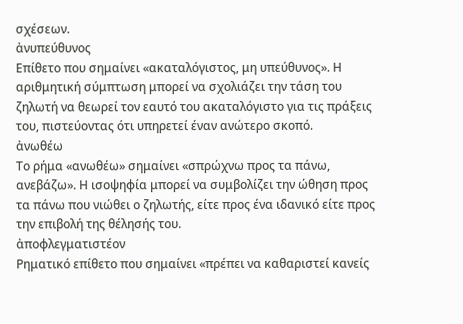σχέσεων.
ἀνυπεύθυνος
Επίθετο που σημαίνει «ακαταλόγιστος, μη υπεύθυνος». Η αριθμητική σύμπτωση μπορεί να σχολιάζει την τάση του ζηλωτή να θεωρεί τον εαυτό του ακαταλόγιστο για τις πράξεις του, πιστεύοντας ότι υπηρετεί έναν ανώτερο σκοπό.
ἀνωθέω
Το ρήμα «ανωθέω» σημαίνει «σπρώχνω προς τα πάνω, ανεβάζω». Η ισοψηφία μπορεί να συμβολίζει την ώθηση προς τα πάνω που νιώθει ο ζηλωτής, είτε προς ένα ιδανικό είτε προς την επιβολή της θέλησής του.
ἀποφλεγματιστέον
Ρηματικό επίθετο που σημαίνει «πρέπει να καθαριστεί κανείς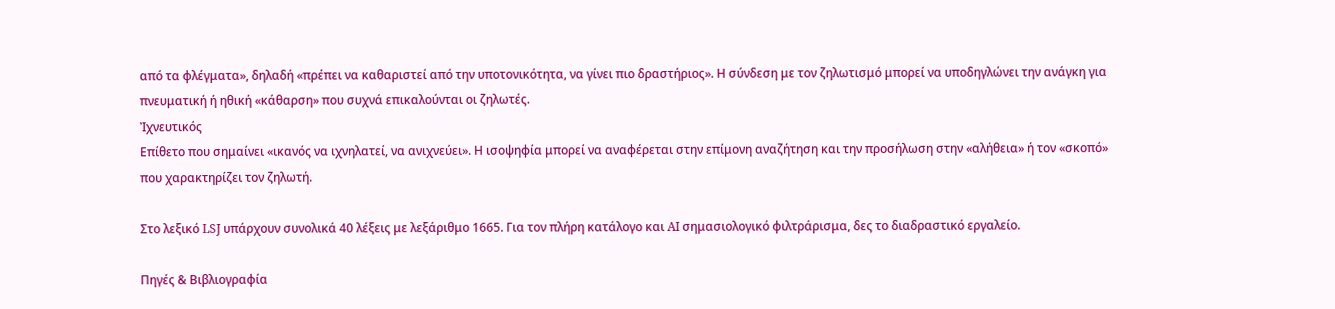από τα φλέγματα», δηλαδή «πρέπει να καθαριστεί από την υποτονικότητα, να γίνει πιο δραστήριος». Η σύνδεση με τον ζηλωτισμό μπορεί να υποδηγλώνει την ανάγκη για πνευματική ή ηθική «κάθαρση» που συχνά επικαλούνται οι ζηλωτές.
Ἰχνευτικός
Επίθετο που σημαίνει «ικανός να ιχνηλατεί, να ανιχνεύει». Η ισοψηφία μπορεί να αναφέρεται στην επίμονη αναζήτηση και την προσήλωση στην «αλήθεια» ή τον «σκοπό» που χαρακτηρίζει τον ζηλωτή.

Στο λεξικό LSJ υπάρχουν συνολικά 40 λέξεις με λεξάριθμο 1665. Για τον πλήρη κατάλογο και AI σημασιολογικό φιλτράρισμα, δες το διαδραστικό εργαλείο.

Πηγές & Βιβλιογραφία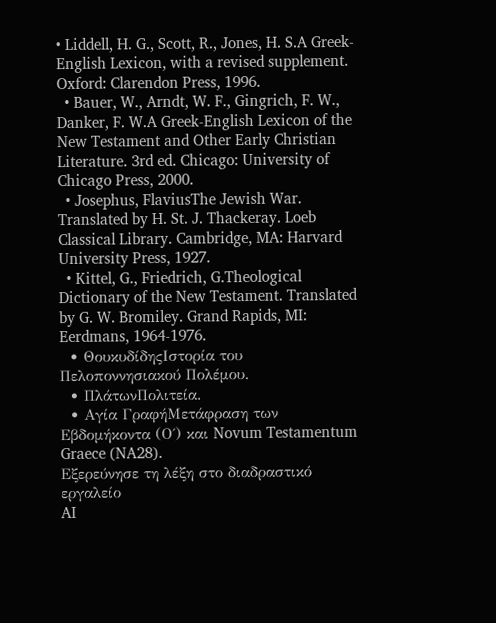• Liddell, H. G., Scott, R., Jones, H. S.A Greek-English Lexicon, with a revised supplement. Oxford: Clarendon Press, 1996.
  • Bauer, W., Arndt, W. F., Gingrich, F. W., Danker, F. W.A Greek-English Lexicon of the New Testament and Other Early Christian Literature. 3rd ed. Chicago: University of Chicago Press, 2000.
  • Josephus, FlaviusThe Jewish War. Translated by H. St. J. Thackeray. Loeb Classical Library. Cambridge, MA: Harvard University Press, 1927.
  • Kittel, G., Friedrich, G.Theological Dictionary of the New Testament. Translated by G. W. Bromiley. Grand Rapids, MI: Eerdmans, 1964-1976.
  • ΘουκυδίδηςΙστορία του Πελοποννησιακού Πολέμου.
  • ΠλάτωνΠολιτεία.
  • Αγία ΓραφήΜετάφραση των Εβδομήκοντα (Ο΄) και Novum Testamentum Graece (NA28).
Εξερεύνησε τη λέξη στο διαδραστικό εργαλείο
AI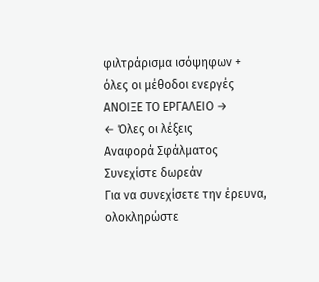φιλτράρισμα ισόψηφων + όλες οι μέθοδοι ενεργές
ΑΝΟΙΞΕ ΤΟ ΕΡΓΑΛΕΙΟ →
← Όλες οι λέξεις
Αναφορά Σφάλματος
Συνεχίστε δωρεάν
Για να συνεχίσετε την έρευνα, ολοκληρώστε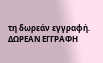τη δωρεάν εγγραφή.
ΔΩΡΕΑΝ ΕΓΓΡΑΦΗ